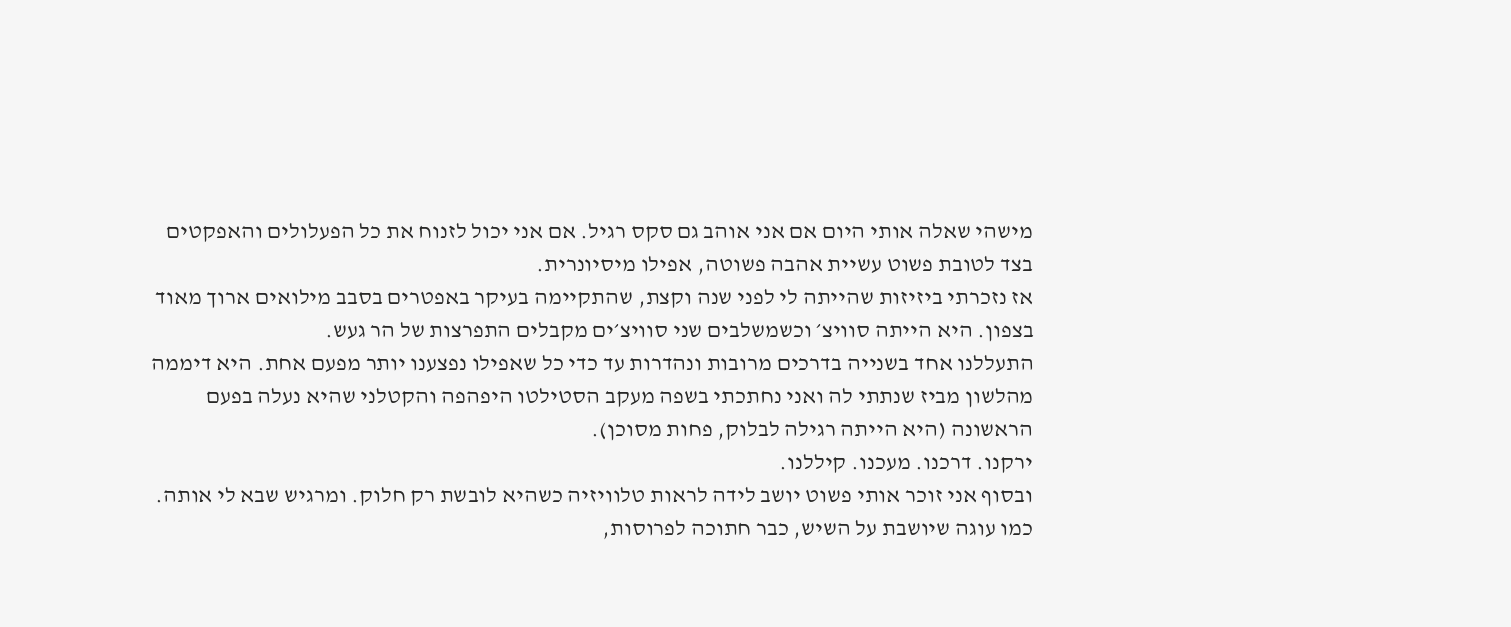מישהי שאלה אותי היום אם אני אוהב גם סקס רגיל. אם אני יכול לזנוח את כל הפעלולים והאפקטים בצד לטובת פשוט עשיית אהבה פשוטה, אפילו מיסיונרית.
אז נזכרתי ביזיזות שהייתה לי לפני שנה וקצת, שהתקיימה בעיקר באפטרים בסבב מילואים ארוך מאוד בצפון. היא הייתה סוויצ׳ וכשמשלבים שני סוויצ׳ים מקבלים התפרצות של הר געש.
התעללנו אחד בשנייה בדרכים מרובות ונהדרות עד כדי כל שאפילו נפצענו יותר מפעם אחת. היא דיממה מהלשון מביז שנתתי לה ואני נחתכתי בשפה מעקב הסטילטו היפהפה והקטלני שהיא נעלה בפעם הראשונה (היא הייתה רגילה לבלוק, פחות מסוכן).
ירקנו. דרכנו. מעכנו. קיללנו.
ובסוף אני זוכר אותי פשוט יושב לידה לראות טלוויזיה כשהיא לובשת רק חלוק. ומרגיש שבא לי אותה. כמו עוגה שיושבת על השיש, כבר חתוכה לפרוסות,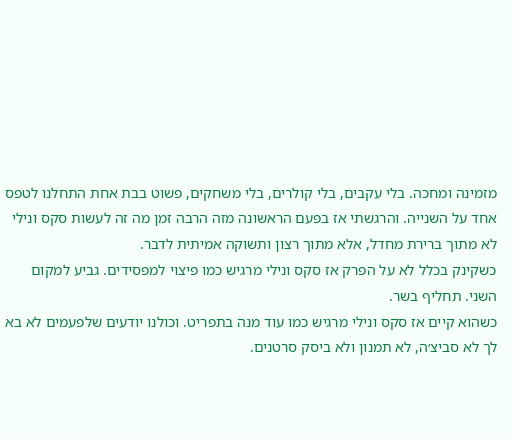מזמינה ומחכה. בלי עקבים, בלי קולרים, בלי משחקים, פשוט בבת אחת התחלנו לטפס אחד על השנייה. והרגשתי אז בפעם הראשונה מזה הרבה זמן מה זה לעשות סקס ונילי לא מתוך ברירת מחדל, אלא מתוך רצון ותשוקה אמיתית לדבר.
כשקינק בכלל לא על הפרק אז סקס ונילי מרגיש כמו פיצוי למפסידים. גביע למקום השני. תחליף בשר.
כשהוא קיים אז סקס ונילי מרגיש כמו עוד מנה בתפריט. וכולנו יודעים שלפעמים לא בא לך לא סביצ׳ה, לא תמנון ולא ביסק סרטנים.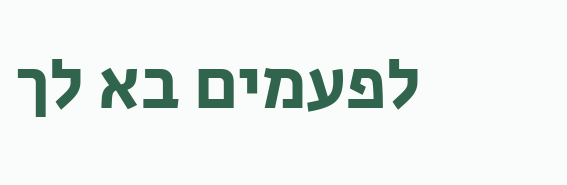לפעמים בא לך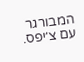המבורגר עם צ׳יפס.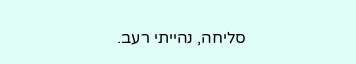סליחה, נהייתי רעב.